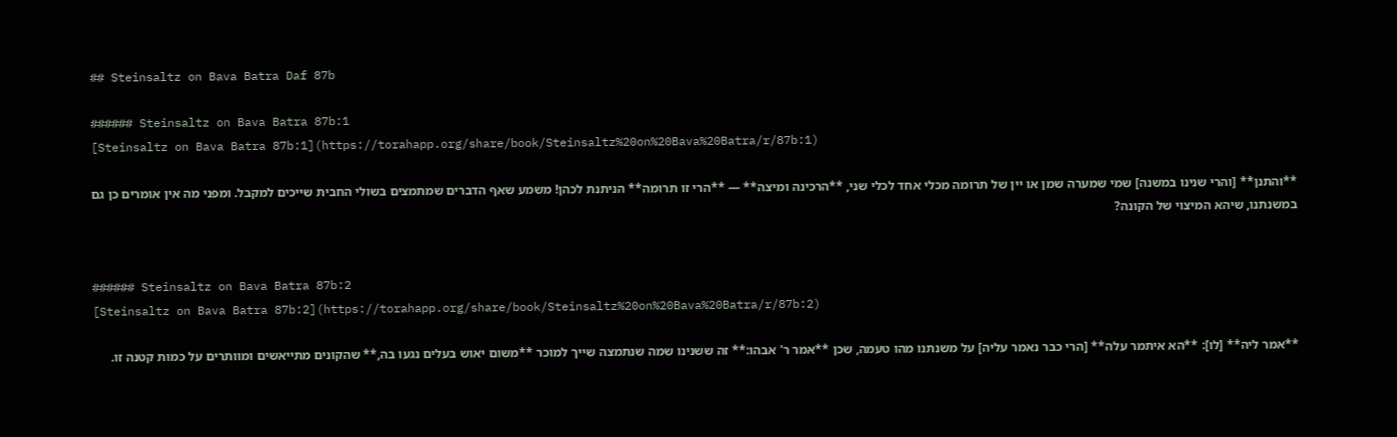## Steinsaltz on Bava Batra Daf 87b

###### Steinsaltz on Bava Batra 87b:1
[Steinsaltz on Bava Batra 87b:1](https://torahapp.org/share/book/Steinsaltz%20on%20Bava%20Batra/r/87b:1)

**והתנן** [והרי שנינו במשנה] שמי שמערה שמן או יין של תרומה מכלי אחד לכלי שני, **הרכינה ומיצה** — **הרי זו תרומה** הניתנת לכהן! משמע שאף הדברים שמתמצים בשולי החבית שייכים למקבל. ומפני מה אין אומרים כן גם במשנתנו, שיהא המיצוי של הקונה?


###### Steinsaltz on Bava Batra 87b:2
[Steinsaltz on Bava Batra 87b:2](https://torahapp.org/share/book/Steinsaltz%20on%20Bava%20Batra/r/87b:2)

**אמר ליה** [לו]: **הא איתמר עלה** [הרי כבר נאמר עליה] על משנתנו מהו טעמה, שכן **אמר ר' אבהו:** זה ששנינו שמה שנתמצה שייך למוכר **משום יאוש בעלים נגעו בה,** שהקונים מתייאשים ומוותרים על כמות קטנה זו.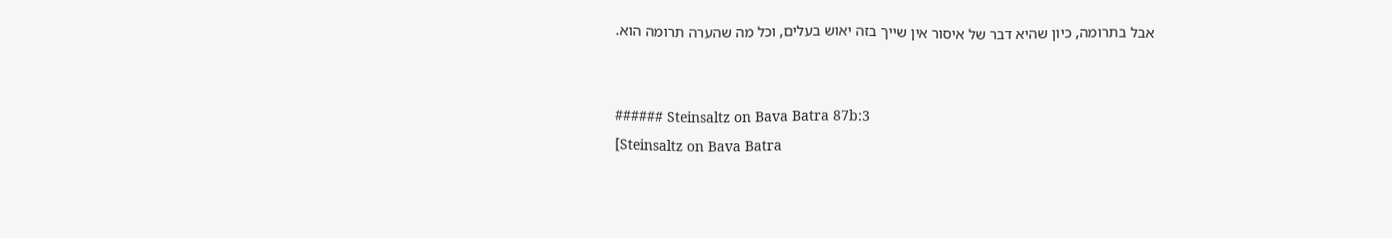אבל בתרומה, כיון שהיא דבר של איסור אין שייך בזה יאוש בעלים, וכל מה שהערה תרומה הוא.


###### Steinsaltz on Bava Batra 87b:3
[Steinsaltz on Bava Batra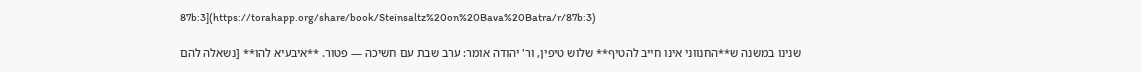87b:3](https://torahapp.org/share/book/Steinsaltz%20on%20Bava%20Batra/r/87b:3)

שנינו במשנה ש**החנווני אינו חייב להטיף** שלוש טיפין, ור' יהודה אומר: ערב שבת עם חשיכה — פטור. **איבעיא להו** [נשאלה להם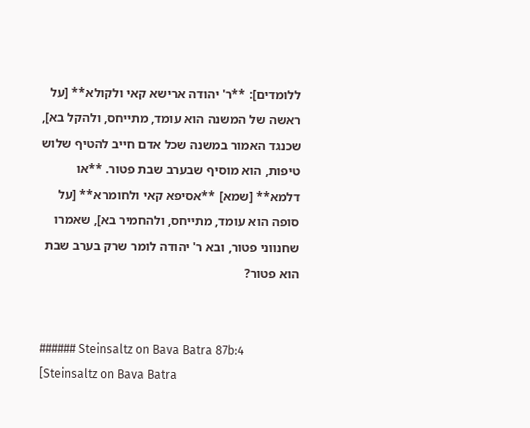ללומדים]: **ר' יהודה ארישא קאי ולקולא** [על ראשה של המשנה הוא עומד, מתייחס, ולהקל בא], שכנגד האמור במשנה שכל אדם חייב להטיף שלוש טיפות, הוא מוסיף שבערב שבת פטור. **או דלמא** [שמא] **אסיפא קאי ולחומרא** [על סופה הוא עומד, מתייחס, ולהחמיר בא], שאמרו שחנווני פטור, ובא ר' יהודה לומר שרק בערב שבת הוא פטור?


###### Steinsaltz on Bava Batra 87b:4
[Steinsaltz on Bava Batra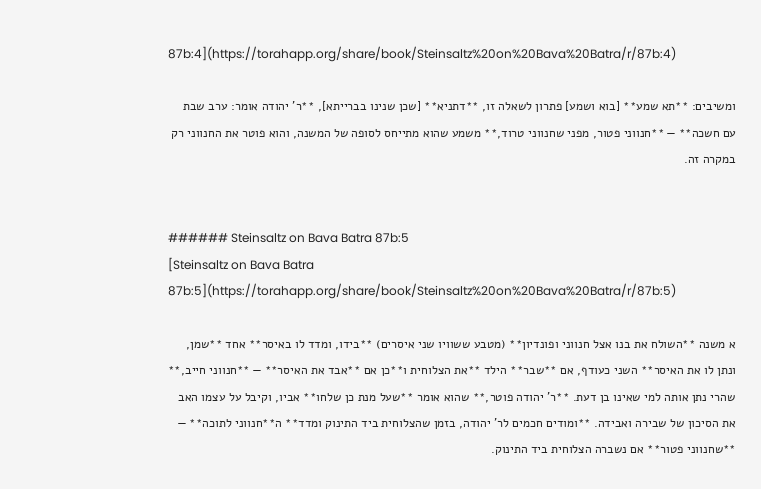87b:4](https://torahapp.org/share/book/Steinsaltz%20on%20Bava%20Batra/r/87b:4)

ומשיבים: **תא שמע** [בוא ושמע] פתרון לשאלה זו, **דתניא** [שכן שנינו בברייתא], **ר' יהודה אומר: ערב שבת עם חשכה** — **חנווני פטור, מפני שחנווני טרוד,** משמע שהוא מתייחס לסופה של המשנה, והוא פוטר את החנווני רק במקרה זה.


###### Steinsaltz on Bava Batra 87b:5
[Steinsaltz on Bava Batra 87b:5](https://torahapp.org/share/book/Steinsaltz%20on%20Bava%20Batra/r/87b:5)

א משנה **השולח את בנו אצל חנווני ופונדיון** (מטבע ששוויו שני איסרים) **בידו, ומדד לו באיסר** אחד **שמן, ונתן לו את האיסר** השני כעודף, אם **שבר** הילד **את הצלוחית ו**כן אם **אבד את האיסר** — **חנווני חייב,** שהרי נתן אותה למי שאינו בן דעת. **ר' יהודה פוטר,** שהוא אומר **שעל מנת כן שלחו** אביו, וקיבל על עצמו האב את הסיכון של שבירה ואבידה. **ומודים חכמים לר' יהודה, בזמן שהצלוחית ביד התינוק ומדד** ה**חנווני לתוכה** — **שחנווני פטור** אם נשברה הצלוחית ביד התינוק.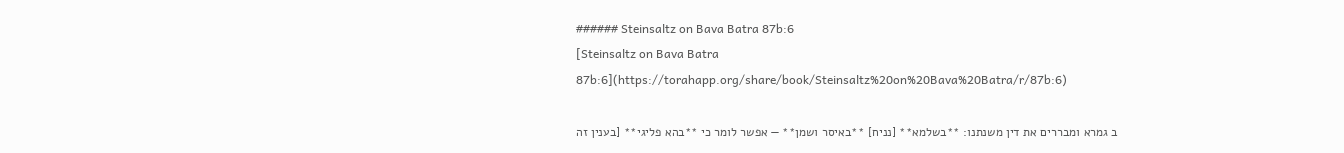###### Steinsaltz on Bava Batra 87b:6
[Steinsaltz on Bava Batra 87b:6](https://torahapp.org/share/book/Steinsaltz%20on%20Bava%20Batra/r/87b:6)

ב גמרא ומבררים את דין משנתנו: **בשלמא** [נניח] **באיסר ושמן** — אפשר לומר כי **בהא פליגי** [בענין זה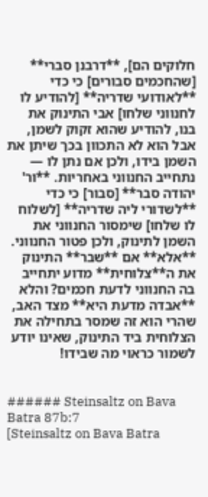חלוקים הם], **דרבנן סברי** [שהחכמים סבורים] כי כדי **לאודועי שדריה** [להודיע לו לחנווני שלחו] אבי התינוק את בנו, להודיע שהוא זקוק לשמן, אבל הוא לא התכוון בכך שיתן את השמן בידו, ולכן אם נתן לו — נתחייב החנווני באחריות. **ור' יהודה סבר** [סבור] כי כדי **לשדורי ליה שדריה** [לשלוח לו שלחו] שימסור החנווני את השמן לתינוק, ולכן פטור החנווני. **אלא** אם **שבר** התינוק את ה**צלוחית** מדוע יתחייב בה החנווני לדעת חכמים? והלא **אבדה מדעת היא** מצד האב, שהרי הוא זה שמסר בתחילה את הצלוחית ביד התינוק, שאינו יודע לשמור כראוי מה שבידו!


###### Steinsaltz on Bava Batra 87b:7
[Steinsaltz on Bava Batra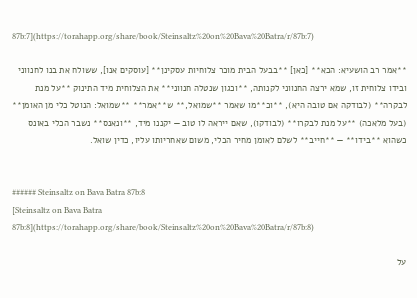87b:7](https://torahapp.org/share/book/Steinsaltz%20on%20Bava%20Batra/r/87b:7)

**אמר רב הושעיא: הכא** [כאן] **בבעל הבית מוכר צלוחיות עסקינן** [עוסקים אנו], ששולח את בנו לחנווני ובידו צלוחית זו, שמא ירצה החנווני לקנותה, **וכגון שנטלה חנווני** את הצלוחית מיד התינוק **על מנת לבקרה** (לבודקה אם טובה היא), **וכ**מו שאמר **שמואל,** ש**אמר** **שמואל: הנוטל כלי מן האומן** (בעל מלאכה) **על מנת לבקרו** (לבודקו), שאם ייראה לו טוב — יקננו מיד, **ונאנס** נשבר הכלי באונס כשהוא **בידו** — **חייב** לשלם לאומן מחיר הכלי, משום שאחריותו עליו, כדין שואל.


###### Steinsaltz on Bava Batra 87b:8
[Steinsaltz on Bava Batra 87b:8](https://torahapp.org/share/book/Steinsaltz%20on%20Bava%20Batra/r/87b:8)

על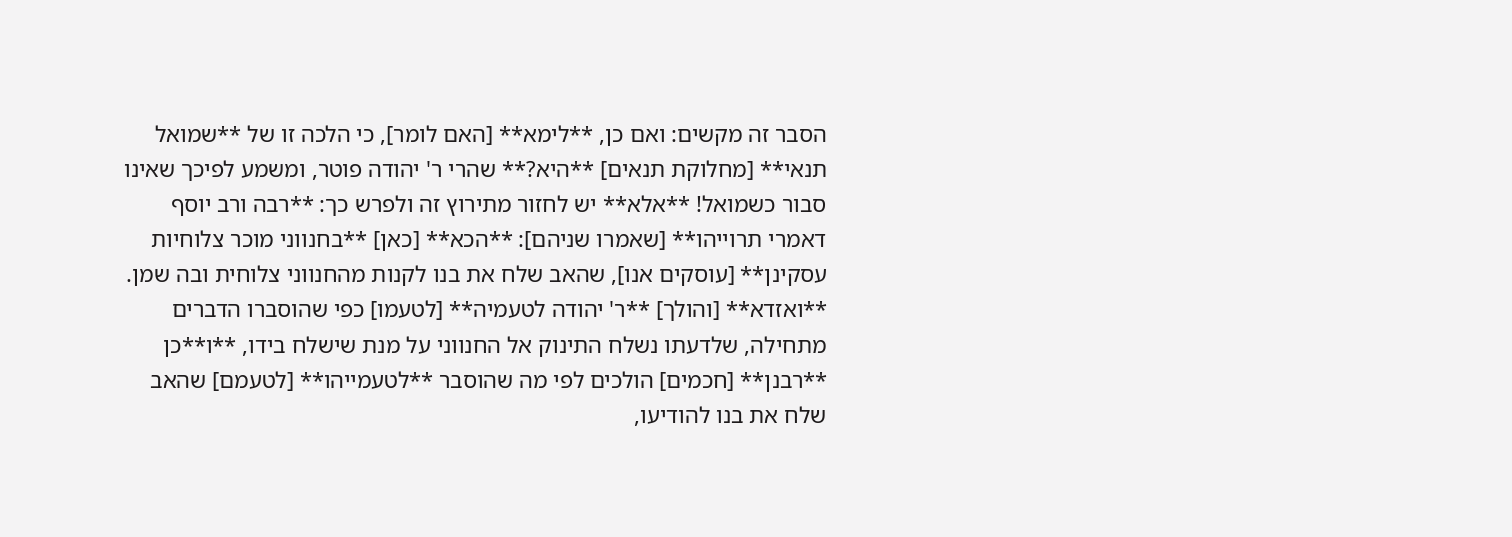הסבר זה מקשים: ואם כן, **לימא** [האם לומר], כי הלכה זו של **שמואל תנאי** [מחלוקת תנאים] **היא?** שהרי ר' יהודה פוטר, ומשמע לפיכך שאינו סבור כשמואל! **אלא** יש לחזור מתירוץ זה ולפרש כך: **רבה ורב יוסף דאמרי תרוייהו** [שאמרו שניהם]: **הכא** [כאן] **בחנווני מוכר צלוחיות עסקינן** [עוסקים אנו], שהאב שלח את בנו לקנות מהחנווני צלוחית ובה שמן. **ואזדא** [והולך] **ר' יהודה לטעמיה** [לטעמו] כפי שהוסברו הדברים מתחילה, שלדעתו נשלח התינוק אל החנווני על מנת שישלח בידו, **ו**כן **רבנן** [חכמים] הולכים לפי מה שהוסבר **לטעמייהו** [לטעמם] שהאב שלח את בנו להודיעו,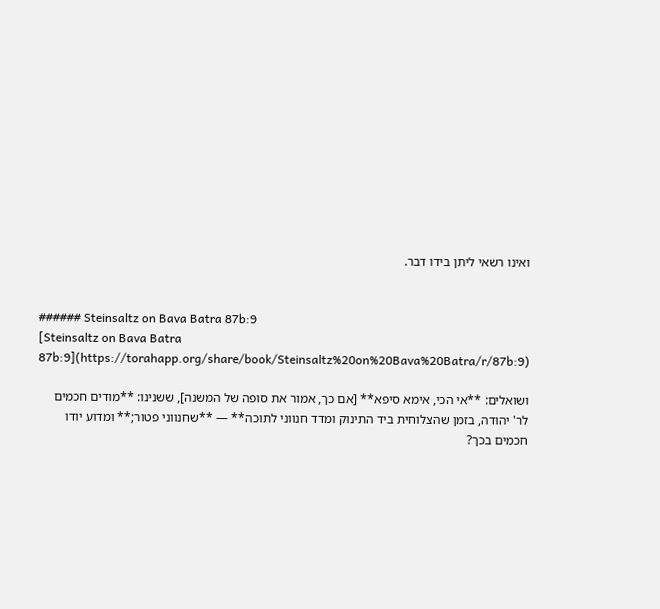ואינו רשאי ליתן בידו דבר.


###### Steinsaltz on Bava Batra 87b:9
[Steinsaltz on Bava Batra 87b:9](https://torahapp.org/share/book/Steinsaltz%20on%20Bava%20Batra/r/87b:9)

ושואלים: **אי הכי, אימא סיפא** [אם כך, אמור את סופה של המשנה], ששנינו: **מודים חכמים לר' יהודה, בזמן שהצלוחית ביד התינוק ומדד חנווני לתוכה** — **שחנווני פטור;** ומדוע יודו חכמים בכך?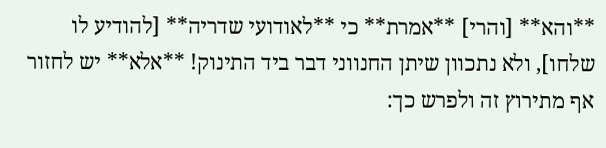**והא** [והרי] **אמרת** כי **לאודועי שדריה** [להודיע לו שלחו], ולא נתכוון שיתן החנווני דבר ביד התינוק! **אלא** יש לחזור אף מתירוץ זה ולפרש כך: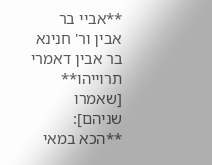**אביי בר אבין ור' חנינא בר אבין דאמרי תרוייהו** [שאמרו שניהם]: **הכא במאי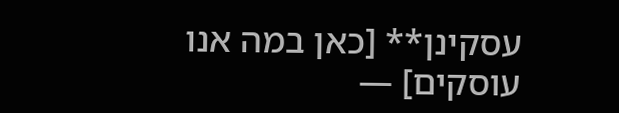עסקינן** [כאן במה אנו עוסקים] —